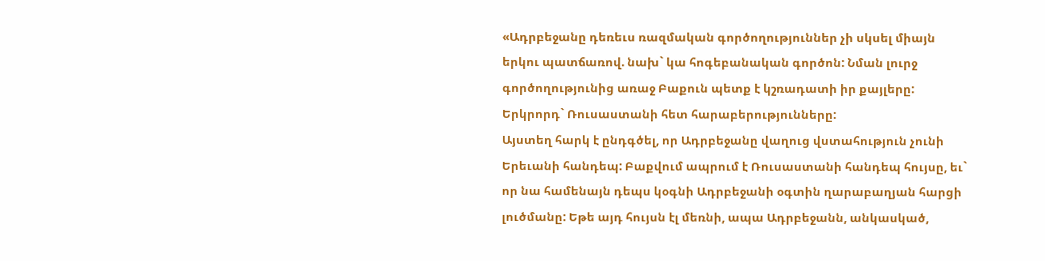«Ադրբեջանը դեռեւս ռազմական գործողություններ չի սկսել միայն երկու պատճառով. նախ` կա հոգեբանական գործոն: Նման լուրջ գործողությունից առաջ Բաքուն պետք է կշռադատի իր քայլերը: Երկրորդ` Ռուսաստանի հետ հարաբերությունները:
Այստեղ հարկ է ընդգծել, որ Ադրբեջանը վաղուց վստահություն չունի Երեւանի հանդեպ: Բաքվում ապրում է Ռուսաստանի հանդեպ հույսը, եւ` որ նա համենայն դեպս կօգնի Ադրբեջանի օգտին ղարաբաղյան հարցի լուծմանը: Եթե այդ հույսն էլ մեռնի, ապա Ադրբեջանն, անկասկած,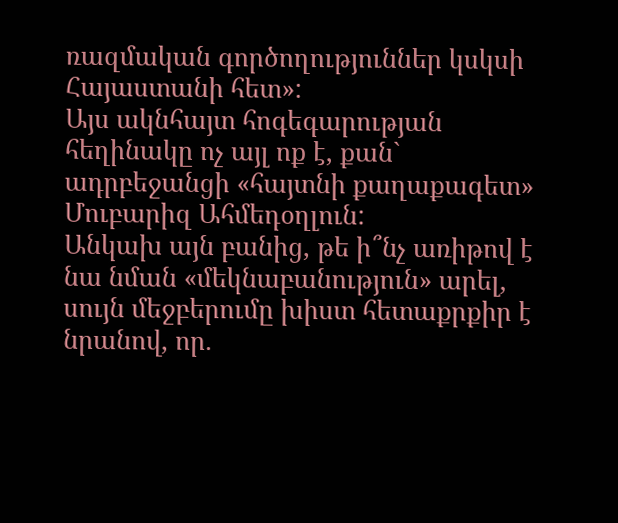ռազմական գործողություններ կսկսի Հայաստանի հետ»:
Այս ակնհայտ հոգեգարության հեղինակը ոչ այլ ոք է, քան` ադրբեջանցի «հայտնի քաղաքագետ» Մուբարիզ Ահմեդօղլուն:
Անկախ այն բանից, թե ի՞նչ առիթով է նա նման «մեկնաբանություն» արել, սույն մեջբերումը խիստ հետաքրքիր է նրանով, որ.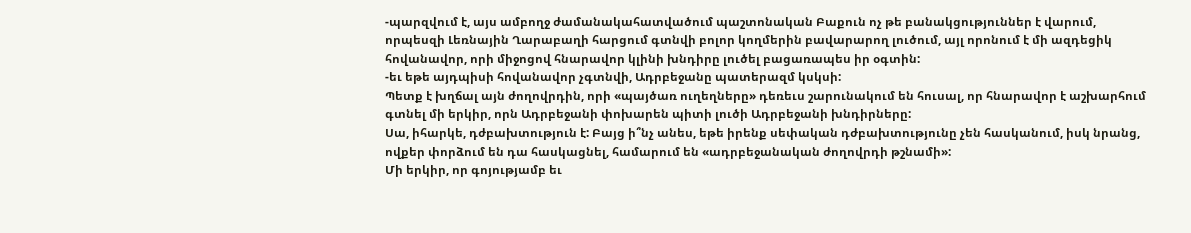-պարզվում է, այս ամբողջ ժամանակահատվածում պաշտոնական Բաքուն ոչ թե բանակցություններ է վարում, որպեսզի Լեռնային Ղարաբաղի հարցում գտնվի բոլոր կողմերին բավարարող լուծում, այլ որոնում է մի ազդեցիկ հովանավոր, որի միջոցով հնարավոր կլինի խնդիրը լուծել բացառապես իր օգտին:
-եւ եթե այդպիսի հովանավոր չգտնվի, Ադրբեջանը պատերազմ կսկսի:
Պետք է խղճալ այն ժողովրդին, որի «պայծառ ուղեղները» դեռեւս շարունակում են հուսալ, որ հնարավոր է աշխարհում գտնել մի երկիր, որն Ադրբեջանի փոխարեն պիտի լուծի Ադրբեջանի խնդիրները:
Սա, իհարկե, դժբախտություն է: Բայց ի՞նչ անես, եթե իրենք սեփական դժբախտությունը չեն հասկանում, իսկ նրանց, ովքեր փորձում են դա հասկացնել, համարում են «ադրբեջանական ժողովրդի թշնամի»:
Մի երկիր, որ գոյությամբ եւ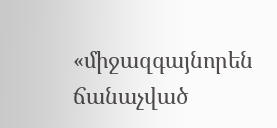«միջազգայնորեն ճանաչված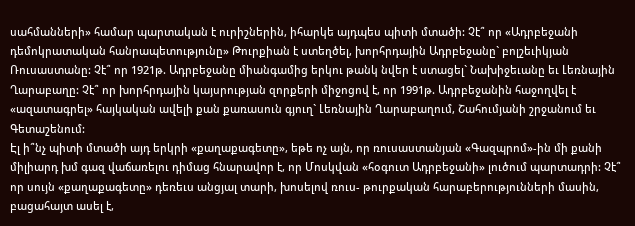սահմանների» համար պարտական է ուրիշներին, իհարկե այդպես պիտի մտածի: Չէ՞ որ «Ադրբեջանի դեմոկրատական հանրապետությունը» Թուրքիան է ստեղծել, խորհրդային Ադրբեջանը` բոլշեւիկյան Ռուսաստանը: Չէ՞ որ 1921թ. Ադրբեջանը միանգամից երկու թանկ նվեր է ստացել` Նախիջեւանը եւ Լեռնային Ղարաբաղը: Չէ՞ որ խորհրդային կայսրության զորքերի միջոցով է, որ 1991թ. Ադրբեջանին հաջողվել է «ազատագրել» հայկական ավելի քան քառասուն գյուղ` Լեռնային Ղարաբաղում, Շահումյանի շրջանում եւ Գետաշենում:
Էլ ի՞նչ պիտի մտածի այդ երկրի «քաղաքագետը», եթե ոչ այն, որ ռուսաստանյան «Գազպրոմ»-ին մի քանի միլիարդ խմ գազ վաճառելու դիմաց հնարավոր է, որ Մոսկվան «հօգուտ Ադրբեջանի» լուծում պարտադրի: Չէ՞ որ սույն «քաղաքագետը» դեռեւս անցյալ տարի, խոսելով ռուս- թուրքական հարաբերությունների մասին, բացահայտ ասել է,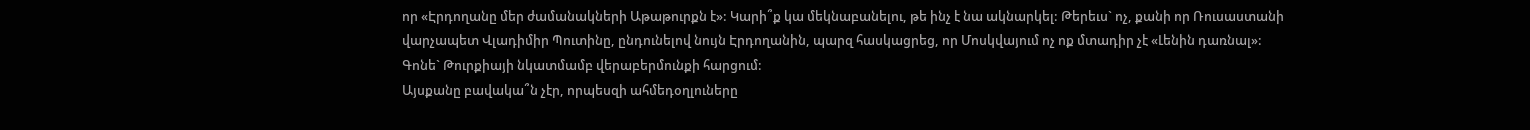որ «Էրդողանը մեր ժամանակների Աթաթուրքն է»: Կարի՞ք կա մեկնաբանելու, թե ինչ է նա ակնարկել: Թերեւս` ոչ, քանի որ Ռուսաստանի վարչապետ Վլադիմիր Պուտինը, ընդունելով նույն Էրդողանին, պարզ հասկացրեց, որ Մոսկվայում ոչ ոք մտադիր չէ «Լենին դառնալ»: Գոնե` Թուրքիայի նկատմամբ վերաբերմունքի հարցում:
Այսքանը բավակա՞ն չէր, որպեսզի ահմեդօղլուները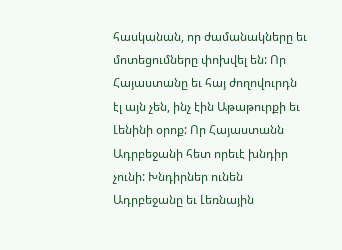հասկանան, որ ժամանակները եւ մոտեցումները փոխվել են: Որ Հայաստանը եւ հայ ժողովուրդն էլ այն չեն, ինչ էին Աթաթուրքի եւ Լենինի օրոք: Որ Հայաստանն Ադրբեջանի հետ որեւէ խնդիր չունի: Խնդիրներ ունեն Ադրբեջանը եւ Լեռնային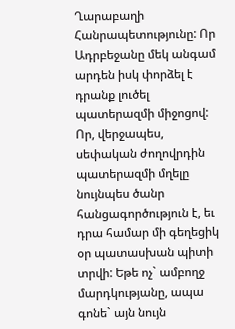Ղարաբաղի Հանրապետությունը: Որ Ադրբեջանը մեկ անգամ արդեն իսկ փորձել է դրանք լուծել պատերազմի միջոցով: Որ, վերջապես, սեփական ժողովրդին պատերազմի մղելը նույնպես ծանր հանցագործություն է, եւ դրա համար մի գեղեցիկ օր պատասխան պիտի տրվի: Եթե ոչ` ամբողջ մարդկությանը, ապա գոնե` այն նույն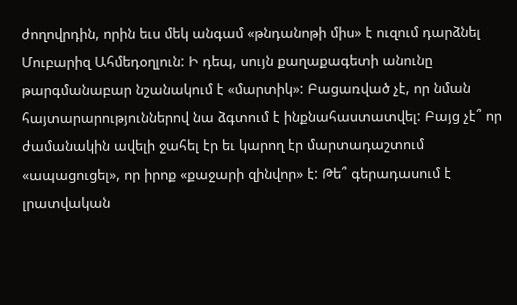ժողովրդին, որին եւս մեկ անգամ «թնդանոթի միս» է ուզում դարձնել Մուբարիզ Ահմեդօղլուն: Ի դեպ, սույն քաղաքագետի անունը թարգմանաբար նշանակում է «մարտիկ»: Բացառված չէ, որ նման հայտարարություններով նա ձգտում է ինքնահաստատվել: Բայց չէ՞ որ ժամանակին ավելի ջահել էր եւ կարող էր մարտադաշտում «ապացուցել», որ իրոք «քաջարի զինվոր» է: Թե՞ գերադասում է լրատվական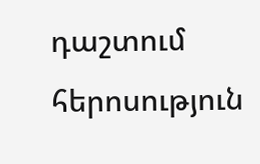դաշտում հերոսություն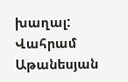խաղալ:
Վահրամ Աթանեսյան